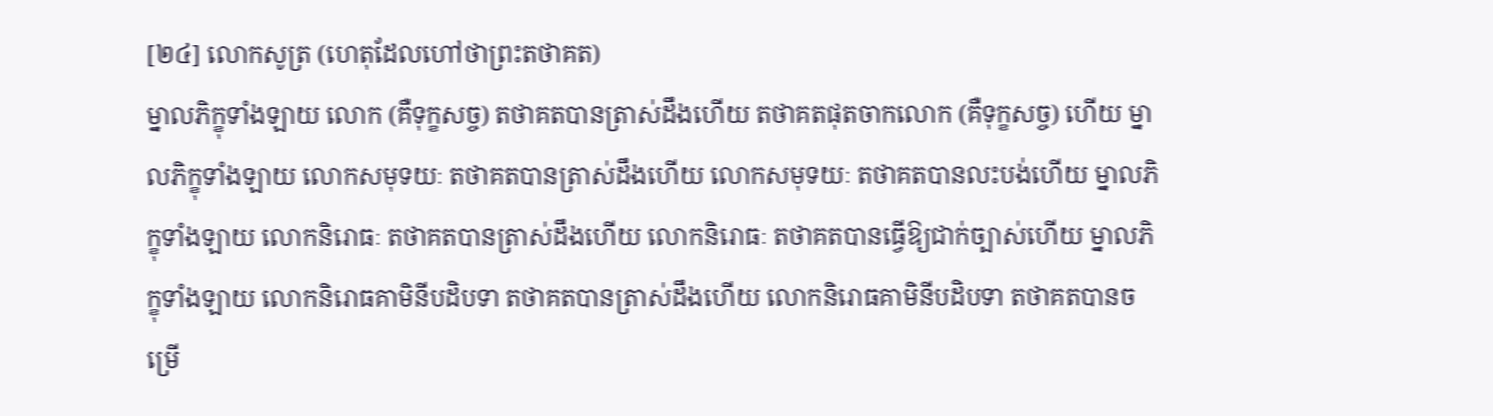[២៤] លោកសូត្រ (ហេតុដែលហៅថាព្រះតថាគត)
ម្នាលភិក្ខុទាំងឡាយ លោក (គឺទុក្ខសច្ច) តថាគតបានត្រាស់ដឹងហើយ តថាគតផុតចាកលោក (គឺទុក្ខសច្ច) ហើយ ម្នាលភិក្ខុទាំងឡាយ លោកសមុទយៈ តថាគតបានត្រាស់ដឹងហើយ លោកសមុទយៈ តថាគតបានលះបង់ហើយ ម្នាលភិក្ខុទាំងឡាយ លោកនិរោធៈ តថាគតបានត្រាស់ដឹងហើយ លោកនិរោធៈ តថាគតបានធ្វើឱ្យជាក់ច្បាស់ហើយ ម្នាលភិក្ខុទាំងឡាយ លោកនិរោធគាមិនីបដិបទា តថាគតបានត្រាស់ដឹងហើយ លោកនិរោធគាមិនីបដិបទា តថាគតបានចម្រើ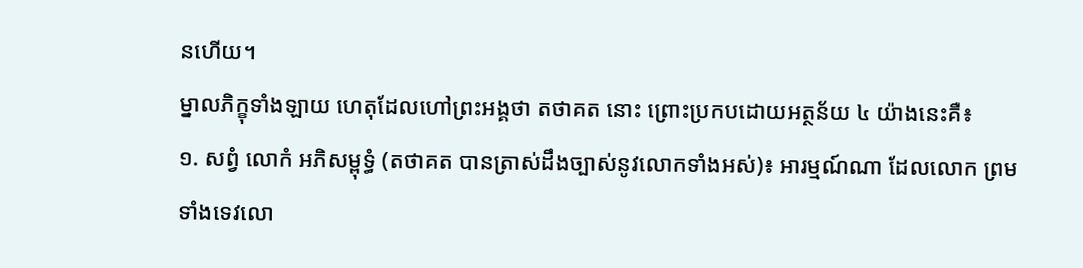នហើយ។
ម្នាលភិក្ខុទាំងឡាយ ហេតុដែលហៅព្រះអង្គថា តថាគត នោះ ព្រោះប្រកបដោយអត្ថន័យ ៤ យ៉ាងនេះគឺ៖
១. សព្វំ លោកំ អភិសម្ពុទ្ធំ (តថាគត បានត្រាស់ដឹងច្បាស់នូវលោកទាំងអស់)៖ អារម្មណ៍ណា ដែលលោក ព្រមទាំងទេវលោ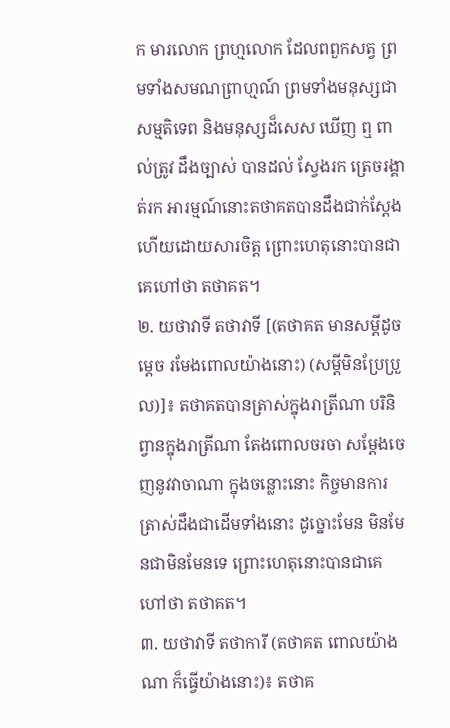ក មារលោក ព្រហ្មលោក ដែលពពួកសត្វ ព្រមទាំងសមណព្រាហ្មណ៍ ព្រមទាំងមនុស្សជាសម្មតិទេព និងមនុស្សដ៏សេស ឃើញ ឮ ពាល់ត្រូវ ដឹងច្បាស់ បានដល់ ស្វែងរក ត្រេចរង្គាត់រក អារម្មណ៍នោះតថាគតបានដឹងជាក់ស្តែងហើយដោយសារចិត្ត ព្រោះហេតុនោះបានជាគេហៅថា តថាគត។
២. យថាវាទី តថាវាទី [(តថាគត មានសម្តីដូចម្តេច រមែងពោលយ៉ាងនោះ) (សម្តីមិនប្រែប្រួល)]៖ តថាគតបានត្រាស់ក្នុងរាត្រីណា បរិនិព្វានក្នុងរាត្រីណា តែងពោលចរចា សម្តែងចេញនូវវាចាណា ក្នុងចន្លោះនោះ កិច្ចមានការត្រាស់ដឹងជាដើមទាំងនោះ ដូច្នោះមែន មិនមែនជាមិនមែនទេ ព្រោះហេតុនោះបានជាគេហៅថា តថាគត។
៣. យថាវាទី តថាការី (តថាគត ពោលយ៉ាងណា ក៏ធ្វើយ៉ាងនោះ)៖ តថាគ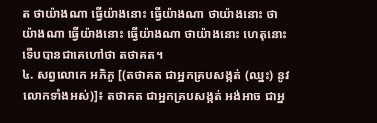ត ថាយ៉ាងណា ធ្វើយ៉ាងនោះ ធ្វើយ៉ាងណា ថាយ៉ាងនោះ ថាយ៉ាងណា ធ្វើយ៉ាងនោះ ធ្វើយ៉ាងណា ថាយ៉ាងនោះ ហេតុនោះ ទើបបានជាគេហៅថា តថាគត។
៤. សព្វលោកេ អភិភូ [(តថាគត ជាអ្នកគ្របសង្កត់ (ឈ្នះ) នូវលោកទាំងអស់)]៖ តថាគត ជាអ្នកគ្របសង្កត់ អង់អាច ជាអ្ន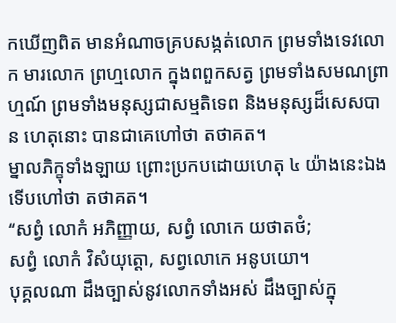កឃើញពិត មានអំណាចគ្របសង្កត់លោក ព្រមទាំងទេវលោក មារលោក ព្រហ្មលោក ក្នុងពពួកសត្វ ព្រមទាំងសមណព្រាហ្មណ៍ ព្រមទាំងមនុស្សជាសម្មតិទេព និងមនុស្សដ៏សេសបាន ហេតុនោះ បានជាគេហៅថា តថាគត។
ម្នាលភិក្ខុទាំងឡាយ ព្រោះប្រកបដោយហេតុ ៤ យ៉ាងនេះឯង ទើបហៅថា តថាគត។
‘‘សព្វំ លោកំ អភិញ្ញាយ, សព្វំ លោកេ យថាតថំ;
សព្វំ លោកំ វិសំយុត្តោ, សព្វលោកេ អនូបយោ។
បុគ្គលណា ដឹងច្បាស់នូវលោកទាំងអស់ ដឹងច្បាស់ក្នុ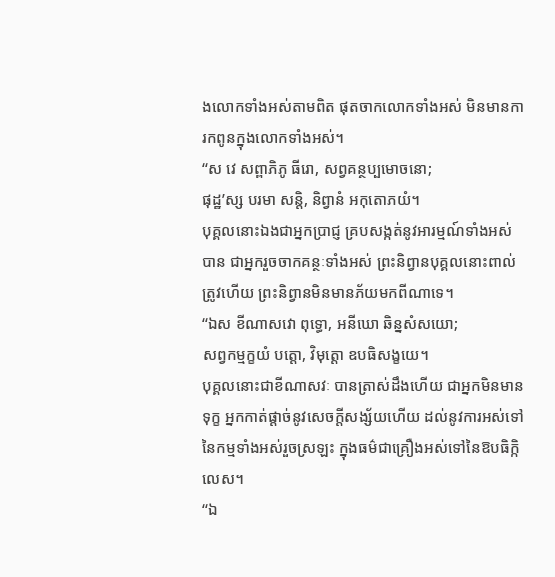ងលោកទាំងអស់តាមពិត ផុតចាកលោកទាំងអស់ មិនមានការកពូនក្នុងលោកទាំងអស់។
‘‘ស វេ សព្ពាភិភូ ធីរោ, សព្វគន្ថប្បមោចនោ;
ផុដ្ឋ’ស្ស បរមា សន្តិ, និព្វានំ អកុតោភយំ។
បុគ្គលនោះឯងជាអ្នកប្រាជ្ញ គ្របសង្កត់នូវអារម្មណ៍ទាំងអស់បាន ជាអ្នករួចចាកគន្ថៈទាំងអស់ ព្រះនិព្វានបុគ្គលនោះពាល់ត្រូវហើយ ព្រះនិព្វានមិនមានភ័យមកពីណាទេ។
‘‘ឯស ខីណាសវោ ពុទ្ធោ, អនីឃោ ឆិន្នសំសយោ;
សព្វកម្មក្ខយំ បត្តោ, វិមុត្តោ ឧបធិសង្ខយេ។
បុគ្គលនោះជាខីណាសវៈ បានត្រាស់ដឹងហើយ ជាអ្នកមិនមានទុក្ខ អ្នកកាត់ផ្តាច់នូវសេចក្តីសង្ស័យហើយ ដល់នូវការអស់ទៅនៃកម្មទាំងអស់រួចស្រឡះ ក្នុងធម៌ជាគ្រឿងអស់ទៅនៃឱបធិក្កិលេស។
‘‘ឯ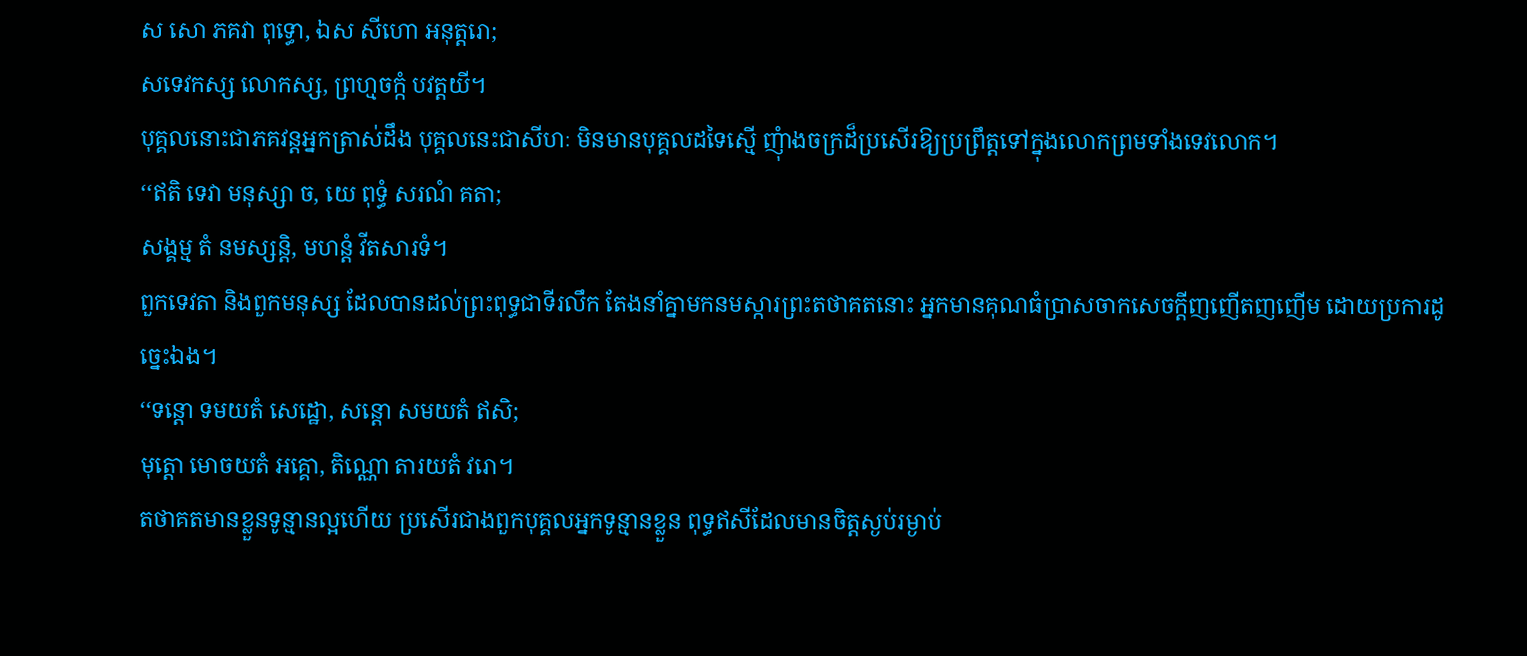ស សោ ភគវា ពុទ្ធោ, ឯស សីហោ អនុត្តរោ;
សទេវកស្ស លោកស្ស, ព្រហ្មចក្កំ បវត្តយី។
បុគ្គលនោះជាភគវន្តអ្នកត្រាស់ដឹង បុគ្គលនេះជាសីហៈ មិនមានបុគ្គលដទៃស្មើ ញុំាងចក្រដ៏ប្រសើរឱ្យប្រព្រឹត្តទៅក្នុងលោកព្រមទាំងទេវលោក។
‘‘ឥតិ ទេវា មនុស្សា ច, យេ ពុទ្ធំ សរណំ គតា;
សង្គម្ម តំ នមស្សន្តិ, មហន្តំ វីតសារទំ។
ពួកទេវតា និងពួកមនុស្ស ដែលបានដល់ព្រះពុទ្ធជាទីរលឹក តែងនាំគ្នាមកនមស្ការព្រះតថាគតនោះ អ្នកមានគុណធំប្រាសចាកសេចក្តីញញើតញញើម ដោយប្រការដូច្នេះឯង។
‘‘ទន្តោ ទមយតំ សេដ្ឋោ, សន្តោ សមយតំ ឥសិ;
មុត្តោ មោចយតំ អគ្គោ, តិណ្ណោ តារយតំ វរោ។
តថាគតមានខ្លួនទូន្មានល្អហើយ ប្រសើរជាងពួកបុគ្គលអ្នកទូន្មានខ្លួន ពុទ្ធឥសីដែលមានចិត្តស្ងប់រម្ងាប់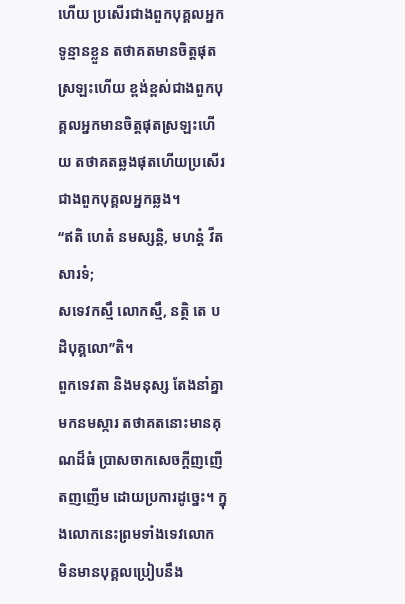ហើយ ប្រសើរជាងពួកបុគ្គលអ្នកទូន្មានខ្លួន តថាគតមានចិត្តផុតស្រឡះហើយ ខ្ពង់ខ្ពស់ជាងពួកបុគ្គលអ្នកមានចិត្តផុតស្រឡះហើយ តថាគតឆ្លងផុតហើយប្រសើរជាងពួកបុគ្គលអ្នកឆ្លង។
‘‘ឥតិ ហេតំ នមស្សន្តិ, មហន្តំ វីតសារទំ;
សទេវកស្មឹ លោកស្មឹ, នត្ថិ តេ បដិបុគ្គលោ’’តិ។
ពួកទេវតា និងមនុស្ស តែងនាំគ្នាមកនមស្ការ តថាគតនោះមានគុណដ៏ធំ ប្រាសចាកសេចក្តីញញើតញញើម ដោយប្រការដូច្នេះ។ ក្នុងលោកនេះព្រមទាំងទេវលោក មិនមានបុគ្គលប្រៀបនឹង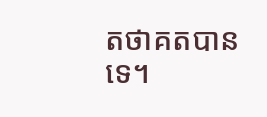តថាគតបានទេ។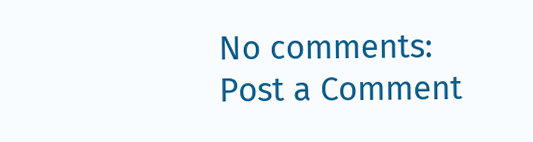No comments:
Post a Comment